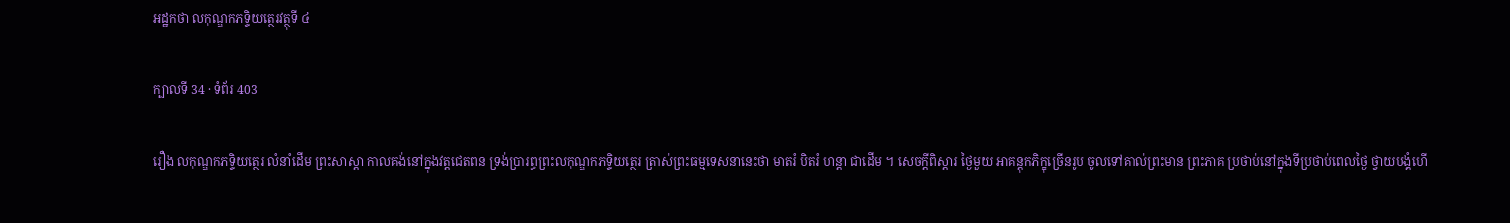អដ្ឋកថា លកុណ្ឌកភទ្ទិយត្ថេរវត្ថុទី ៤

ក្បាលទី 34 · ទំព័រ 403

រឿង លកុណ្ឌកភទ្ទិយត្ថេរ លំនាំដើម ព្រះសាស្តា កាលគង់នៅក្នុងវត្តជេតពន ទ្រង់ប្រារព្ធព្រះលកុណ្ឌកភទ្ទិយត្ថេរ ត្រាស់ព្រះធម្មទេសនានេះថា មាតរំ បិតរំ ហន្តា ជាដើម ។ សេចក្តីពិស្តារ ថ្ងៃមួយ អាគន្តុកភិក្ខុច្រើនរូប ចូលទៅគាល់ព្រះមាន ព្រះភាគ ប្រថាប់នៅក្នុងទីប្រថាប់ពេលថ្ងៃ ថ្វាយបង្គំហើ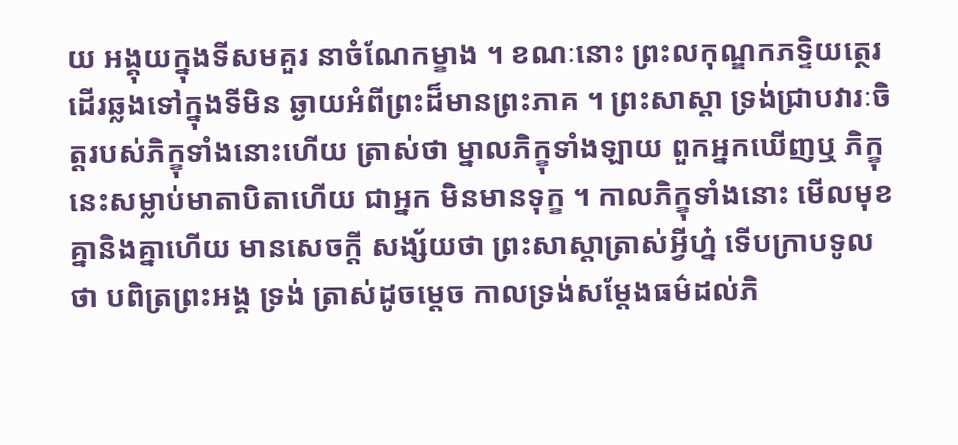យ អង្គុយក្នុងទីសមគួរ នាចំណែកម្ខាង ។ ខណៈនោះ ព្រះលកុណ្ឌកភទ្ទិយត្ថេរ ដើរឆ្លងទៅក្នុងទីមិន ឆ្ងាយអំពីព្រះដ៏មានព្រះភាគ ។ ព្រះសាស្តា ទ្រង់ជ្រាបវារៈចិត្តរបស់ភិក្ខុទាំងនោះហើយ ត្រាស់ថា ម្នាលភិក្ខុទាំងឡាយ ពួកអ្នកឃើញឬ ភិក្ខុនេះសម្លាប់មាតាបិតាហើយ ជាអ្នក មិនមានទុក្ខ ។ កាលភិក្ខុទាំងនោះ មើលមុខគ្នានិងគ្នាហើយ មានសេចក្តី សង្ស័យថា ព្រះសាស្តាត្រាស់អ្វីហ្ន៎ ទើបក្រាបទូលថា បពិត្រព្រះអង្គ ទ្រង់ ត្រាស់ដូចម្តេច កាលទ្រង់សម្តែងធម៌ដល់ភិ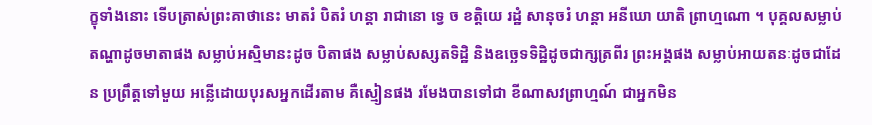ក្ខុទាំងនោះ ទើបត្រាស់ព្រះគាថានេះ មាតរំ បិតរំ ហន្តា រាជានោ ទ្វេ ច ខត្តិយេ រដ្ឋំ សានុចរំ ហន្តា អនីឃោ យាតិ ព្រាហ្មណោ ។ បុគ្គលសម្លាប់តណ្ហាដូចមាតាផង សម្លាប់អស្មិមានះដូច បិតាផង សម្លាប់សស្សតទិដ្ឋិ និងឧច្ឆេទទិដ្ឋិដូចជាក្សត្រពីរ ព្រះអង្គផង សម្លាប់អាយតនៈដូចជាដែន ប្រព្រឹត្តទៅមួយ អន្លើដោយបុរសអ្នកដើរតាម គឺស្មៀនផង រមែងបានទៅជា ខីណាសវព្រាហ្មណ៍ ជាអ្នកមិន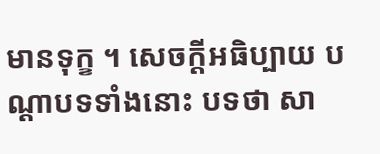មានទុក្ខ ។ សេចក្តីអធិប្បាយ បណ្តាបទទាំងនោះ បទថា សា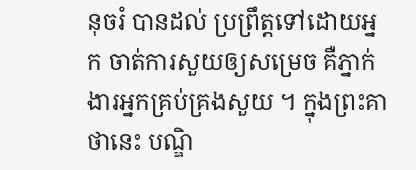នុចរំ បានដល់ ប្រព្រឹត្តទៅដោយអ្នក ចាត់ការសួយឲ្យសម្រេច គឺភ្នាក់ងារអ្នកគ្រប់គ្រងសួយ ។ ក្នុងព្រះគាថានេះ បណ្ឌិ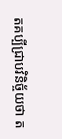តគប្បីជ្រាបវិនិច្ច័យថា ត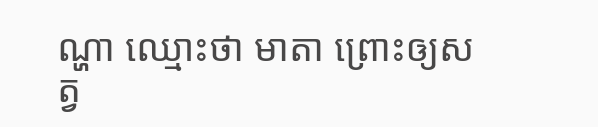ណ្ហា ឈ្មោះថា មាតា ព្រោះឲ្យសត្វ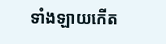ទាំងឡាយកើត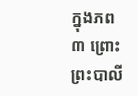ក្នុងភព ៣ ព្រោះព្រះបាលី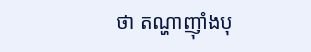ថា តណ្ហាញ៉ាំងបុ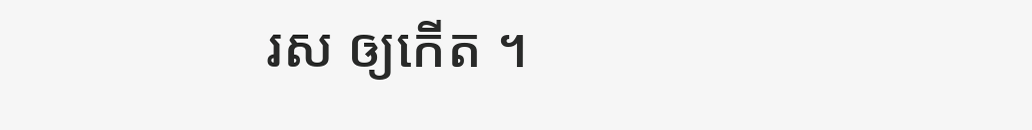រស ឲ្យកើត ។